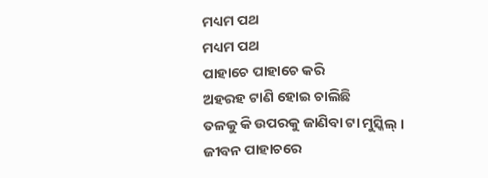ମଧ୍ୟମ ପଥ
ମଧ୍ୟମ ପଥ
ପାହାଚେ ପାହାଚେ କରି
ଅହରହ ଟାଣି ହୋଇ ଚାଲିଛି
ତଳକୁ କି ଉପରକୁ ଜାଣିବା ଟା ମୁସ୍କିଲ୍ ।
ଜୀବନ ପାହାଚରେ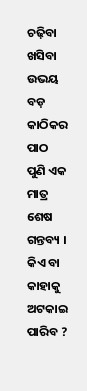ଚଢ଼ିବା ଖସିବା
ଉଭୟ ବଡ଼ କାଠିକର ପାଠ
ପୁଣି ଏକ ମାତ୍ର ଶେଷ ଗନ୍ତବ୍ୟ ।
କିଏ ବା କାହାକୁ ଅଟକାଇ ପାରିବ ?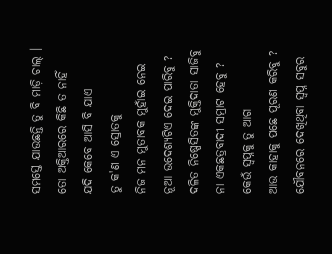ସମସ୍ତେ ଯାଉଛନ୍ତି ତୁ ବି ମାଡ଼ି ଚାଲ୍ ।
ତୋ ଅକ୍ତିଆରରେ କିଛି ତ ନାହିଁ
ଯଦି କେବେ ଆସି ବି ଯାଏ
ତୁ କ'ଣ ଏ ସ୍ରୋତକୁ
ନିଜ ମନ ମୁତାବକ ମୁହାଁଇ ନେଇ
ନୂଆ ଉଦେଶ୍ୟଟିଏ ଦେଇ ପାରିବୁ ?
ଦଳିତ ନିଷ୍ପେସିତଙ୍କ ମୁକ୍ତିଦାତା ସାଜିବୁ
ନା ଏକଛତ୍ରବାଦୀ ସମ୍ରାଟ ହେବୁ ?
କେଉଁ ସ୍ୱପ୍ନକୁ ତୁ ଆଗ
ଆଉ କାହାକୁ ପଛେ ପୂରଣ କରିବୁ ?
ଯୌବନରେ ଦେଖିଥିବା ସ୍ୱପ୍ନ ସବୁର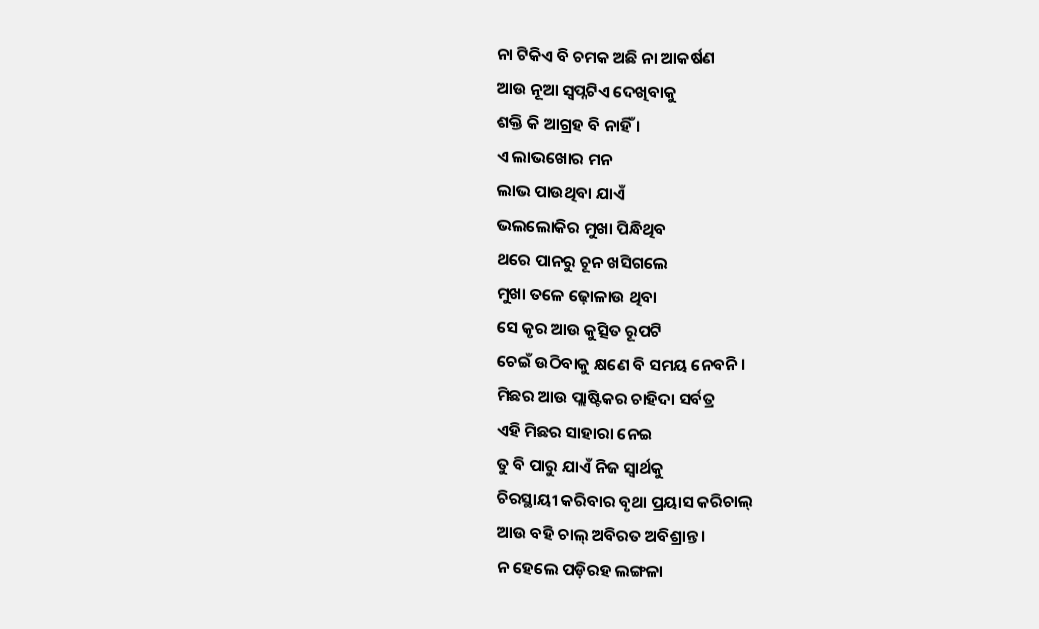ନା ଟିକିଏ ବି ଚମକ ଅଛି ନା ଆକର୍ଷଣ
ଆଉ ନୂଆ ସ୍ୱପ୍ନଟିଏ ଦେଖିବାକୁ
ଶକ୍ତି କି ଆଗ୍ରହ ବି ନାହିଁ ।
ଏ ଲାଭଖୋର ମନ
ଲାଭ ପାଉଥିବା ଯାଏଁ
ଭଲଲୋକିର ମୁଖା ପିନ୍ଧିଥିବ
ଥରେ ପାନରୁ ଚୂନ ଖସିଗଲେ
ମୁଖା ତଳେ ଢ଼ୋଳାଉ ଥିବା
ସେ କୃର ଆଉ କୁତ୍ସିତ ରୂପଟି
ଚେଇଁ ଉଠିବାକୁ କ୍ଷଣେ ବି ସମୟ ନେବନି ।
ମିଛର ଆଉ ପ୍ଲାଷ୍ଟିକର ଚାହିଦା ସର୍ବତ୍ର
ଏହି ମିଛର ସାହାରା ନେଇ
ତୁ ବି ପାରୁ ଯାଏଁ ନିଜ ସ୍ୱାର୍ଥକୁ
ଚିରସ୍ଥାୟୀ କରିବାର ବୃଥା ପ୍ରୟାସ କରିଚାଲ୍
ଆଉ ବହି ଚାଲ୍ ଅବିରତ ଅବିଶ୍ରାନ୍ତ ।
ନ ହେଲେ ପଡ଼ିରହ ଲଙ୍ଗଳା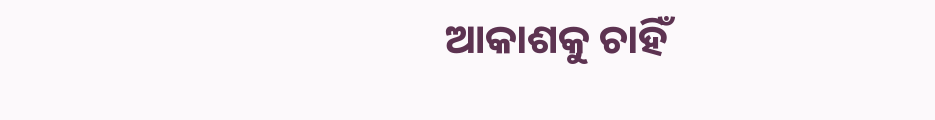ଆକାଶକୁ ଚାହିଁ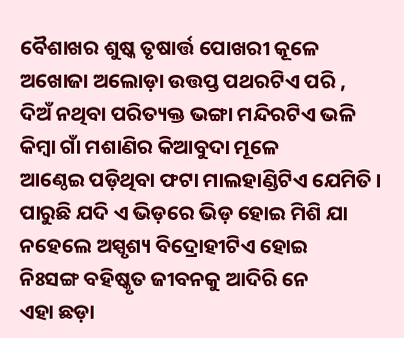ବୈଶାଖର ଶୁଷ୍କ ତୃଷାର୍ତ୍ତ ପୋଖରୀ କୂଳେ
ଅଖୋଜା ଅଲୋଡ଼ା ଉତ୍ତପ୍ତ ପଥରଟିଏ ପରି ,
ଦିଅଁ ନଥିବା ପରିତ୍ୟକ୍ତ ଭଙ୍ଗା ମନ୍ଦିରଟିଏ ଭଳି
କିମ୍ବା ଗାଁ ମଶାଣିର କିଆବୁଦା ମୂଳେ
ଆଣ୍ଠେଇ ପଡ଼ିଥିବା ଫଟା ମାଲହାଣ୍ଡିଟିଏ ଯେମିତି ।
ପାରୁଛି ଯଦି ଏ ଭିଡ଼ରେ ଭିଡ଼ ହୋଇ ମିଶି ଯା
ନହେଲେ ଅସ୍ପୃଶ୍ୟ ବିଦ୍ରୋହୀଟିଏ ହୋଇ
ନିଃସଙ୍ଗ ବହିଷ୍କୃତ ଜୀବନକୁ ଆଦିରି ନେ
ଏହା ଛଡ଼ା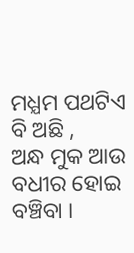ମଧ୍ଯମ ପଥଟିଏ ବି ଅଛି ,
ଅନ୍ଧ ମୁକ ଆଉ ବଧୀର ହୋଇ ବଞ୍ଚିବା ।